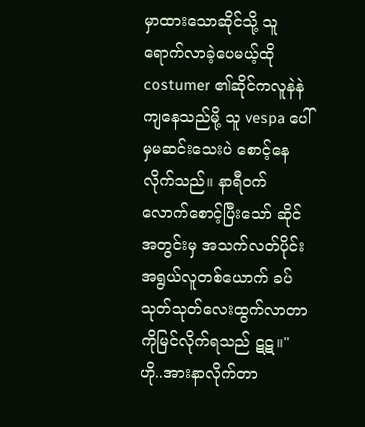မှာထားသောဆိုင်သို့ သူရောက်လာခဲ့ပေမယ့်ထို costumer ၏ဆိုင်ကလူနဲနဲကျနေသည်မို့ သူ vespa ပေါ်မှမဆင်းသေးပဲ စောင့်နေလိုက်သည်။ နာရီ၀က်လောက်စောင့်ပြီးသော် ဆိုင်အတွင်းမှ အသက်လတ်ပိုင်းအရွယ်လူတစ်ယောက် ခပ်သုတ်သုတ်လေးထွက်လာတာကိုမြင်လိုက်ရသည် ဋဋ။" ဟို..အားနာလိုက်တာ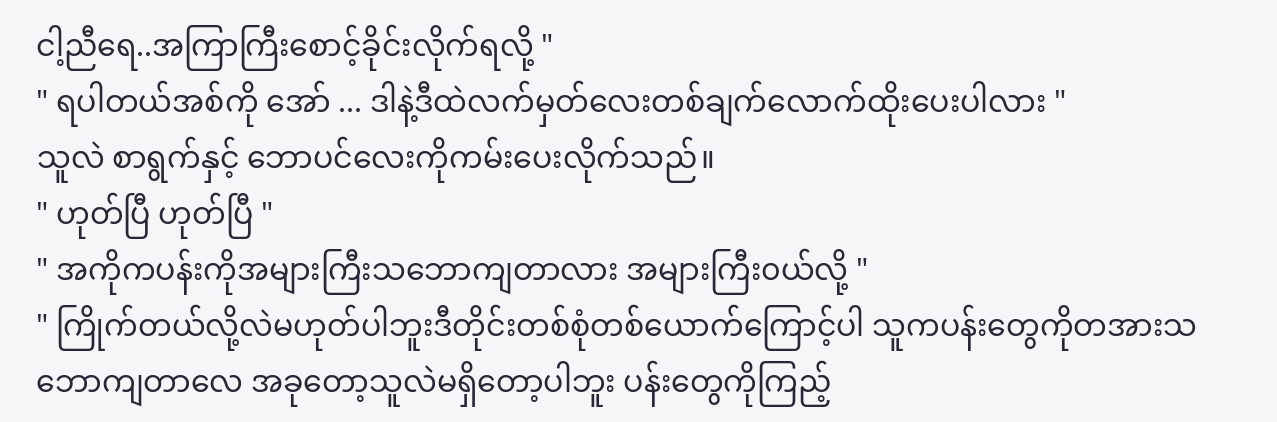ငါ့ညီရေ..အကြာကြီးစောင့်ခိုင်းလိုက်ရလို့ "
" ရပါတယ်အစ်ကို အော် ... ဒါနဲ့ဒီထဲလက်မှတ်လေးတစ်ချက်လောက်ထိုးပေးပါလား "
သူလဲ စာရွက်နှင့် ဘောပင်လေးကိုကမ်းပေးလိုက်သည်။
" ဟုတ်ပြီ ဟုတ်ပြီ "
" အကိုကပန်းကိုအများကြီးသဘောကျတာလား အများကြီး၀ယ်လို့ "
" ကြိုက်တယ်လို့လဲမဟုတ်ပါဘူးဒီတိုင်းတစ်စုံတစ်ယောက်ကြောင့်ပါ သူကပန်းတွေကိုတအားသဘောကျတာလေ အခုတော့သူလဲမရှိတော့ပါဘူး ပန်းတွေကိုကြည့်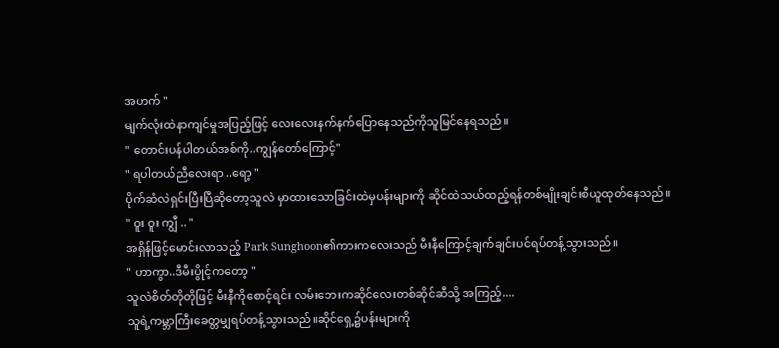အဟက် "
မျက်လုံးထဲနာကျင်မှုအပြည့်ဖြင့် လေးလေးနက်နက်ပြောနေသည်ကိုသူမြင်နေရသည်။
" တောင်းပန်ပါတယ်အစ်ကို..ကျွန်တော်ကြောင့်"
" ရပါတယ်ညီလေးရာ ..ရော့ "
ပိုက်ဆံလဲရှင်းပြီးပြီဆိုတော့သူလဲ မှာထားသောခြင်းထဲမှပန်းများကို ဆိုင်ထဲသယ်ထည့်ရန်တစ်မျိုးချင်းစီယူထုတ်နေသည်။
" ဝူး ဝူး ကျွီ .. "
အရှိန်ဖြင့်မောင်းလာသည့် Park Sunghoon၏ကားကလေးသည် မီးနီကြောင့်ချက်ချင်းပင်ရပ်တန့်သွားသည်။
" ဟာကွာ..ဒီမီးပွိုင့်ကတော့ "
သူလဲစိတ်တိုတိုဖြင့် မီးနီကိုစောင့်ရင်း လမ်းဘေးကဆိုင်လေးတစ်ဆိုင်ဆီသို့ အကြည့်....
သူရဲ့ကမ္ဘာကြီးခေတ္တမျှရပ်တန့်သွားသည်။ဆိုင်ရှေ့၌ပန်းများကို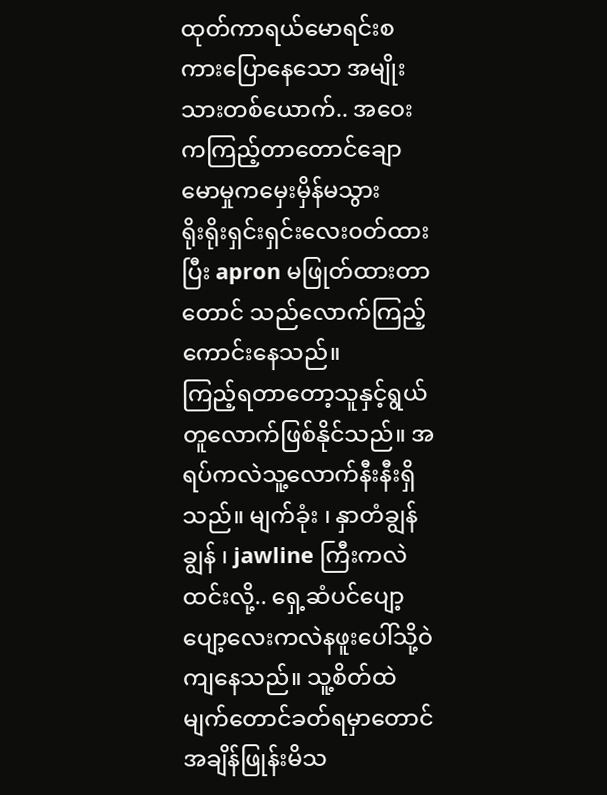ထုတ်ကာရယ်မောရင်းစကားပြောနေသော အမျိုးသားတစ်ယောက်.. အဝေးကကြည့်တာတောင်ချောမောမှုကမှေးမှိန်မသွား
ရိုးရိုးရှင်းရှင်းလေး၀တ်ထားပြီး apron မဖြုတ်ထားတာတောင် သည်လောက်ကြည့်ကောင်းနေသည်။
ကြည့်ရတာတော့သူနှင့်ရွယ်တူလောက်ဖြစ်နိုင်သည်။ အရပ်ကလဲသူ့လောက်နီးနီးရှိသည်။ မျက်ခုံး ၊ နှာတံချွန်ချွန် ၊ jawline ကြီးကလဲ ထင်းလို့.. ရှေ့ဆံပင်ပျော့ပျော့လေးကလဲနဖူးပေါ်သို့ဝဲကျနေသည်။ သူ့စိတ်ထဲ မျက်တောင်ခတ်ရမှာတောင် အချိန်ဖြုန်းမိသ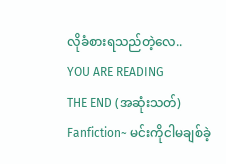လိုခံစားရသည်တဲ့လေ..
YOU ARE READING
THE END (အဆုံးသတ်)
Fanfiction~ မင်းကိုငါမချစ်ခဲ့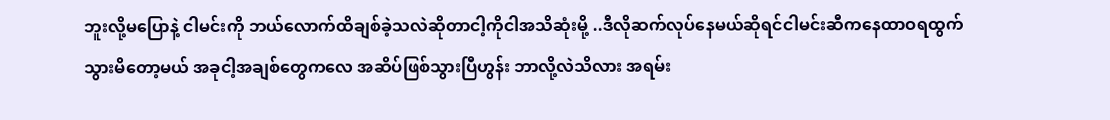ဘူးလို့မပြောနဲ့ ငါမင်းကို ဘယ်လောက်ထိချစ်ခဲ့သလဲဆိုတာငါ့ကိုငါအသိဆုံးမို့ ..ဒီလိုဆက်လုပ်နေမယ်ဆိုရင်ငါမင်းဆီကနေထာဝရထွက်သွားမိတော့မယ် အခုငါ့အချစ်တွေကလေ အဆိပ်ဖြစ်သွားပြီဟွန်း ဘာလို့လဲသိလား အရမ်း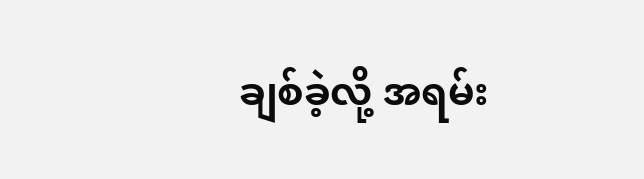ချစ်ခဲ့လို့ အရမ်း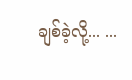ချစ်ခဲ့လို့... ...